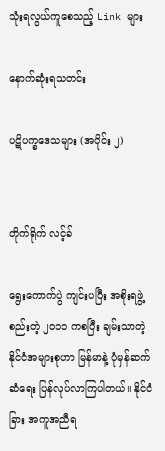သုံးရလွယ်ကူစေသည့် Link များ

နောက်ဆုံးရသတင်း

ပဋိပက္ခဒေသများ (အပိုင်း ၂)


တိုက်ရိုက် လင့်ခ်

ရွေးကောက်ပွဲ ကျင်းပပြီး အစိုးရဖွဲ့စည်းတဲ့ ၂၀၁၁ ကစပြီး ချမ်းသာတဲ့နိုင်ငံအများစုဟာ မြန်မာနဲ့ ပုံမှန်ဆက်ဆံရေး ပြန်လုပ်လာကြပါတယ်။ နိုင်ငံခြား အကူအညီရ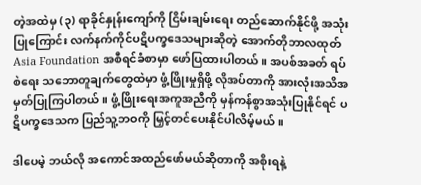တဲ့အထဲမှ (၃) ရာခိုင်နှုန်းကျော်ကို ငြိမ်းချမ်းရေး တည်ဆောက်နိုင်ဖို့ အသုံးပြုကြောင်း လက်နက်ကိုင်ပဋိပက္ခဒေသများဆိုတဲ့ အောက်တိုဘာလထုတ် Asia Foundation အစီရင်ခံစာမှာ ဖော်ပြထားပါတယ်။ အပစ်အခတ် ရပ်စဲရေး သဘောတူချက်တွေထဲမှာ ဖွံ့ဖြိုးမှုရှိဖို့ လိုအပ်တာကို အားလုံးအသိအမှတ်ပြုကြပါတယ်။ ဖွံ့ဖြိုးရေးအကူအညီကို မှန်ကန်စွာအသုံးပြုနိုင်ရင် ပဋိပက္ခဒေသက ပြည်သူ့ဘဝကို မြှင့်တင်ပေးနိုင်ပါလိမ့်မယ်။

ဒါပေမဲ့ ဘယ်လို အကောင်အထည်ဖော်မယ်ဆိုတာကို အစိုးရနဲ့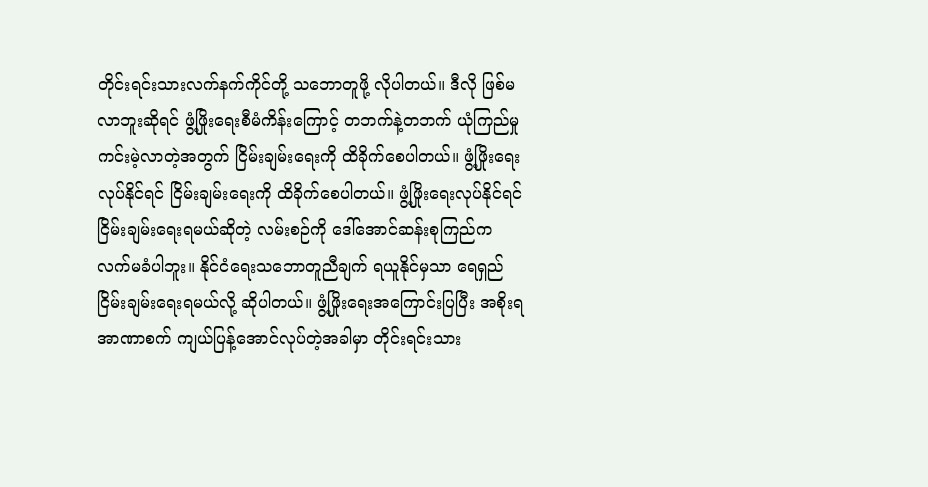တိုင်းရင်းသားလက်နက်ကိုင်တို့ သဘောတူဖို့ လိုပါတယ်။ ဒီလို ဖြစ်မလာဘူးဆိုရင် ဖွံ့ဖြိုးရေးစီမံကိန်းကြောင့် တဘက်နဲ့တဘက် ယုံကြည်မှု ကင်းမဲ့လာတဲ့အတွက် ငြိမ်းချမ်းရေးကို ထိခိုက်စေပါတယ်။ ဖွံ့ဖြိုးရေးလုပ်နိုင်ရင် ငြိမ်းချမ်းရေးကို ထိခိုက်စေပါတယ်။ ဖွံ့ဖြိုးရေးလုပ်နိုင်ရင် ငြိမ်းချမ်းရေးရမယ်ဆိုတဲ့ လမ်းစဉ်ကို ဒေါ်အောင်ဆန်းစုကြည်က လက်မခံပါဘူး။ နိုင်ငံရေးသဘောတူညီချက် ရယူနိုင်မှသာ ရေရှည်ငြိမ်းချမ်းရေးရမယ်လို့ ဆိုပါတယ်။ ဖွံ့ဖြိုးရေးအကြောင်းပြပြီး အစိုးရအာဏာစက် ကျယ်ပြန့်အောင်လုပ်တဲ့အခါမှာ တိုင်းရင်းသား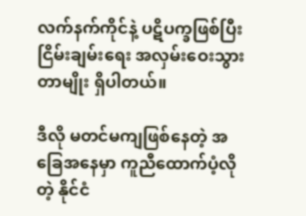လက်နက်ကိုင်နဲ့ ပဋိပက္ခဖြစ်ပြီး ငြိမ်းချမ်းရေး အလှမ်းဝေးသွားတာမျိုး ရှိပါတယ်။

ဒီလို မတင်မကျဖြစ်နေတဲ့ အခြေအနေမှာ ကူညီထောက်ပံ့လိုတဲ့ နိုင်ငံ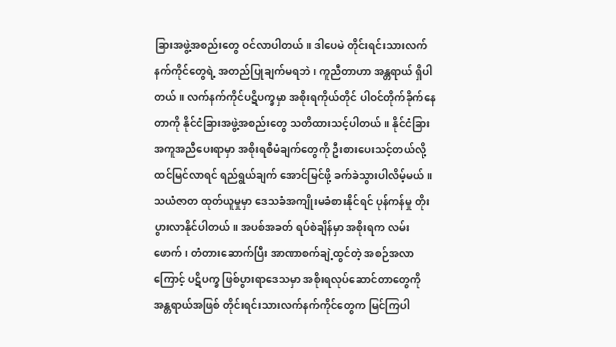ခြားအဖွဲ့အစည်းတွေ ဝင်လာပါတယ်။ ဒါပေမဲ တိုင်းရင်းသားလက်နက်ကိုင်တွေရဲ့ အတည်ပြုချက်မရဘဲ၊ ကူညီတာဟာ အန္တရာယ် ရှိပါတယ်။ လက်နက်ကိုင်ပဋိပက္ခမှာ အစိုးရကိုယ်တိုင် ပါဝင်တိုက်ခိုက်နေတာကို နိုင်ငံခြားအဖွဲ့အစည်းတွေ သတိထားသင့်ပါတယ်။ နိုင်ငံခြားအကူအညီပေးရာမှာ အစိုးရစီမံချက်တွေကို ဦးစားပေးသင့်တယ်လို့ ထင်မြင်လာရင် ရည်ရွယ်ချက် အောင်မြင်ဖို့ ခက်ခဲသွားပါလိမ့်မယ်။ သယံဇာတ ထုတ်ယူမှုမှာ ဒေသခံအကျိုးမခံစားနိုင်ရင် ပုန်ကန်မှု တိုးပွားလာနိုင်ပါတယ်။ အပစ်အခတ် ရပ်စဲချိန်မှာ အစိုးရက လမ်းဖောက်၊ တံတားဆောက်ပြီး အာဏာစက်ချဲ့ထွင်တဲ့ အစဉ်အလာကြောင့် ပဋိပက္ခ ဖြစ်ပွားရာဒေသမှာ အစိုးရလုပ်ဆောင်တာတွေကို အန္တရာယ်အဖြစ် တိုင်းရင်းသားလက်နက်ကိုင်တွေက မြင်ကြပါ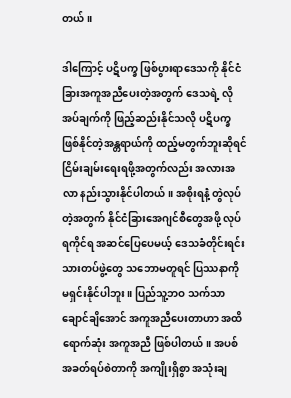တယ်။

ဒါကြောင့် ပဋိပက္ခ ဖြစ်ပွားရာဒေသကို နိုင်ငံခြားအကူအညီပေးတဲ့အတွက် ဒေသရဲ့ လိုအပ်ချက်ကို ဖြည့်ဆည်းနိုင်သလို ပဋိပက္ခ ဖြစ်နိုင်တဲ့အန္တရာယ်ကို ထည့်မတွက်ဘူးဆိုရင် ငြိမ်းချမ်းရေးရဖို့အတွက်လည်း အလားအလာ နည်းသွားနိုင်ပါတယ်။ အစိုးရနဲံ့ တွဲလုပ်တဲ့အတွက် နိုင်ငံခြားအေဂျင်စီတွေအဖို့ လုပ်ရကိုင်ရ အဆင်ပြေပေမယ့် ဒေသခံတိုင်းရင်းသားတပ်ဖွဲ့တွေ သဘောမတူရင် ပြဿနာကို မရှင်းနိုင်ပါဘူး။ ပြည်သူ့ဘဝ သက်သာချောင်ချိအောင် အကူအညီပေးတာဟာ အထိရောက်ဆုံး အကူအညီ ဖြစ်ပါတယ်။ အပစ်အခတ်ရပ်စဲတာကို အကျိုးရှိစွာ အသုံးချ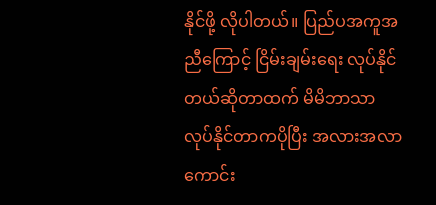နိုင်ဖို့ လိုပါတယ်။ ပြည်ပအကူအညီကြောင့် ငြိမ်းချမ်းရေး လုပ်နိုင်တယ်ဆိုတာထက် မိမိဘာသာ လုပ်နိုင်တာကပိုပြီး အလားအလာ ကောင်း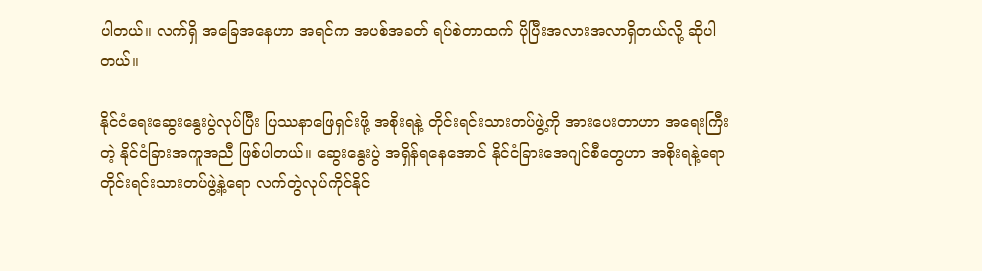ပါတယ်။ လက်ရှိ အခြေအနေဟာ အရင်က အပစ်အခတ် ရပ်စဲတာထက် ပိုပြီးအလားအလာရှိတယ်လို့ ဆိုပါတယ်။

နိုင်ငံရေးဆွေးနွေးပွဲလုပ်ပြီး ပြဿနာဖြေရှင်းဖို့ အစိုးရနဲ့ တိုင်းရင်းသားတပ်ဖွဲ့ကို အားပေးတာဟာ အရေးကြီးတဲ့ နိုင်ငံခြားအကူအညီ ဖြစ်ပါတယ်။ ဆွေးနွေးပွဲ အရှိန်ရနေအောင် နိုင်ငံခြားအေဂျင်စီတွေဟာ အစိုးရနဲ့ရော တိုင်းရင်းသားတပ်ဖွဲ့နဲ့ရော လက်တွဲလုပ်ကိုင်နိုင်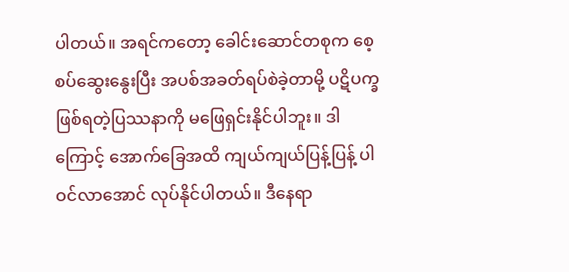ပါတယ်။ အရင်ကတော့ ခေါင်းဆောင်တစုက စေ့စပ်ဆွေးနွေးပြီး အပစ်အခတ်ရပ်စဲခဲ့တာမို့ ပဋိပက္ခ ဖြစ်ရတဲ့ပြဿနာကို မဖြေရှင်းနိုင်ပါဘူး။ ဒါကြောင့် အောက်ခြေအထိ ကျယ်ကျယ်ပြန့်ပြန့် ပါဝင်လာအောင် လုပ်နိုင်ပါတယ်။ ဒီနေရာ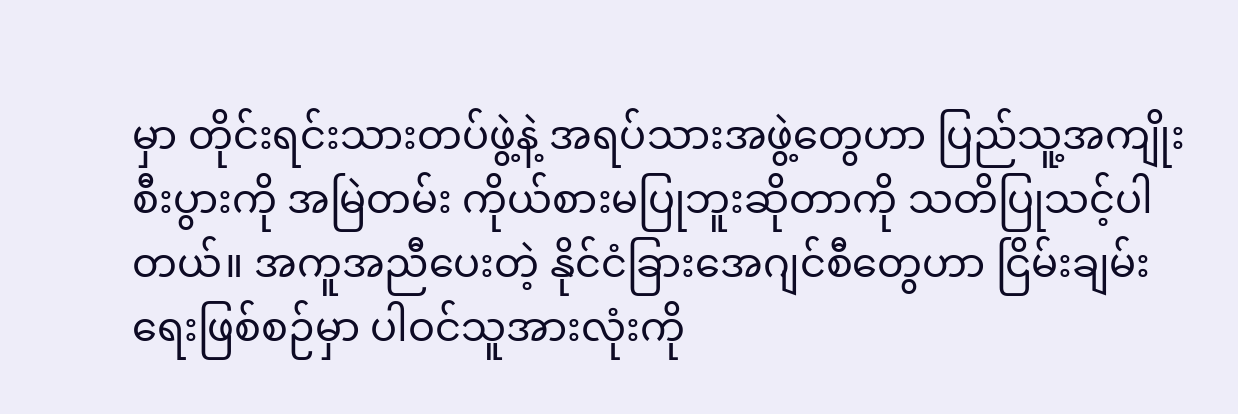မှာ တိုင်းရင်းသားတပ်ဖွဲ့နဲ့ အရပ်သားအဖွဲ့တွေဟာ ပြည်သူ့အကျိုးစီးပွားကို အမြဲတမ်း ကိုယ်စားမပြုဘူးဆိုတာကို သတိပြုသင့်ပါတယ်။ အကူအညီပေးတဲ့ နိုင်ငံခြားအေဂျင်စီတွေဟာ ငြိမ်းချမ်းရေးဖြစ်စဉ်မှာ ပါဝင်သူအားလုံးကို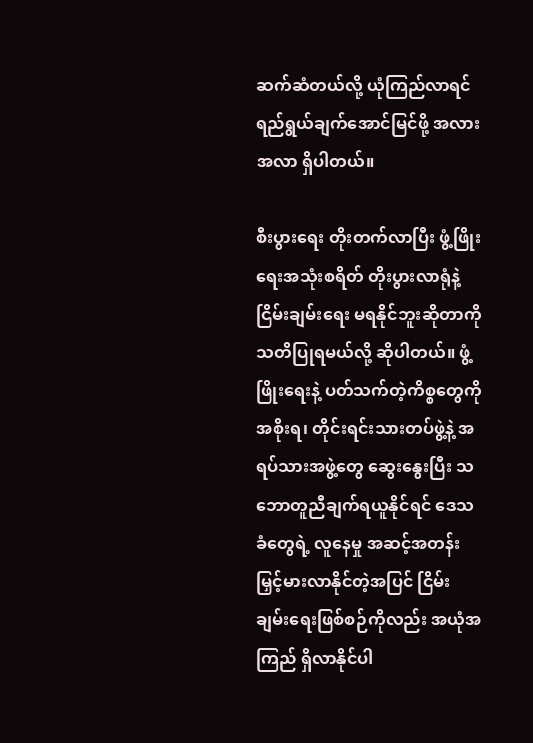ဆက်ဆံတယ်လို့ ယုံကြည်လာရင် ရည်ရွယ်ချက်အောင်မြင်ဖို့ အလားအလာ ရှိပါတယ်။

စီးပွားရေး တိုးတက်လာပြီး ဖွံ့ဖြိုးရေးအသုံးစရိတ် တိုးပွားလာရုံနဲ့ ငြိမ်းချမ်းရေး မရနိုင်ဘူးဆိုတာကို သတိပြုရမယ်လို့ ဆိုပါတယ်။ ဖွံ့ဖြိုးရေးနဲ့ ပတ်သက်တဲ့ကိစ္စတွေကို အစိုးရ၊ တိုင်းရင်းသားတပ်ဖွဲ့နဲ့ အရပ်သားအဖွဲ့တွေ ဆွေးနွေးပြီး သဘောတူညီချက်ရယူနိုင်ရင် ဒေသခံတွေရဲ့ လူနေမှု အဆင့်အတန်း မြှင့်မားလာနိုင်တဲ့အပြင် ငြိမ်းချမ်းရေးဖြစ်စဉ်ကိုလည်း အယုံအကြည် ရှိလာနိုင်ပါ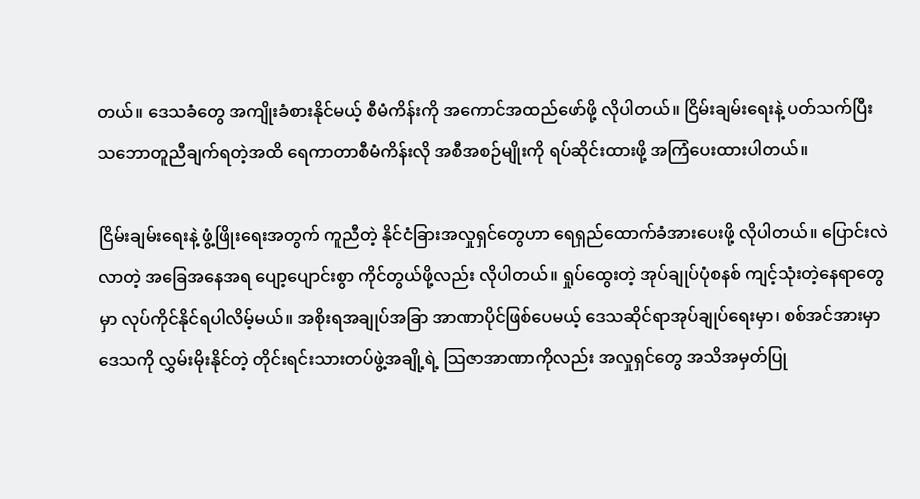တယ်။ ဒေသခံတွေ အကျိုးခံစားနိုင်မယ့် စီမံကိန်းကို အကောင်အထည်ဖော်ဖို့ လိုပါတယ်။ ငြိမ်းချမ်းရေးနဲ့ ပတ်သက်ပြီး သဘောတူညီချက်ရတဲ့အထိ ရေကာတာစီမံကိန်းလို အစီအစဉ်မျိုးကို ရပ်ဆိုင်းထားဖို့ အကြံပေးထားပါတယ်။

ငြိမ်းချမ်းရေးနဲ့ ဖွံ့ဖြိုးရေးအတွက် ကူညီတဲ့ နိုင်ငံခြားအလှုရှင်တွေဟာ ရေရှည်ထောက်ခံအားပေးဖို့ လိုပါတယ်။ ပြောင်းလဲလာတဲ့ အခြေအနေအရ ပျော့ပျောင်းစွာ ကိုင်တွယ်ဖို့လည်း လိုပါတယ်။ ရှုပ်ထွေးတဲ့ အုပ်ချုပ်ပုံစနစ် ကျင့်သုံးတဲ့နေရာတွေမှာ လုပ်ကိုင်နိုင်ရပါလိမ့်မယ်။ အစိုးရအချုပ်အခြာ အာဏာပိုင်ဖြစ်ပေမယ့် ဒေသဆိုင်ရာအုပ်ချုပ်ရေးမှာ၊ စစ်အင်အားမှာ ဒေသကို လွှမ်းမိုးနိုင်တဲ့ တိုင်းရင်းသားတပ်ဖွဲ့အချို့ရဲ့ သြဇာအာဏာကိုလည်း အလှုရှင်တွေ အသိအမှတ်ပြု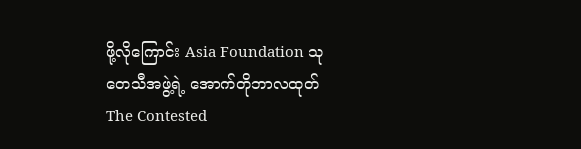ဖို့လိုကြောင်း Asia Foundation သုတေသီအဖွဲ့ရဲ့ အောက်တိုဘာလထုတ် The Contested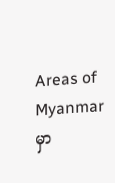Areas of Myanmar မှာ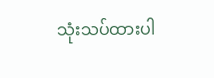သုံးသပ်ထားပါ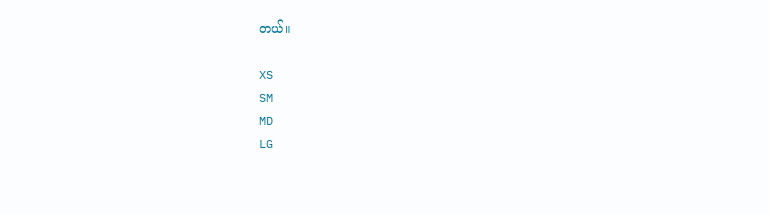တယ်။

XS
SM
MD
LG